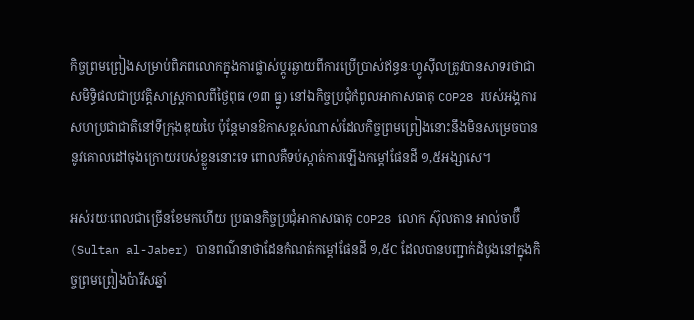កិច្ចព្រមព្រៀងសម្រាប់ពិភពលោកក្នុងការផ្លាស់ប្តូរឆ្ងាយពីការប្រើប្រាស់ឥន្ធនៈហ្វូស៊ីលត្រូវបានសាទរថាជាសមិទ្ធិផលជាប្រវត្តិសាស្ត្រកាលពីថ្ងៃពុធ (១៣ ធ្នូ) នៅឯកិច្ចប្រជុំកំពូលអាកាសធាតុ COP28 របស់អង្គការសហប្រជាជាតិនៅទីក្រុងឌុយបៃ ប៉ុន្តែមានឱកាសខ្ពស់ណាស់ដែលកិច្ចព្រមព្រៀងនោះនឹងមិនសម្រេចបាននូវគោលដៅចុងក្រោយរបស់ខ្លួននោះទេ ពោលគឺទប់ស្កាត់ការឡើងកម្ដៅផែនដី ១,៥អង្សាសេ។

អស់រយៈពេលជាច្រើនខែមកហើយ ប្រធានកិច្ចប្រជុំអាកាសធាតុ COP28 លោក ស៊ុលតាន អាល់ចាប៊ឺ (Sultan al-Jaber) បានពណ៌នាថាដែនកំណត់កម្ដៅផែនដី ១,៥C ដែលបានបញ្ជាក់ដំបូងនៅក្នុងកិច្ចព្រមព្រៀងប៉ារីសឆ្នាំ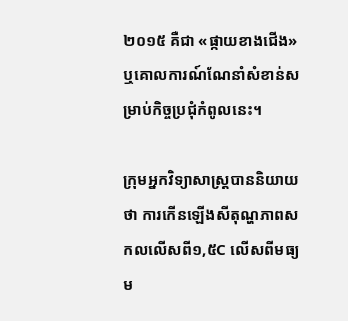២០១៥ គឺជា «ផ្កាយខាងជើង» ឬគោលការណ៍ណែនាំសំខាន់សម្រាប់កិច្ចប្រជុំកំពូលនេះ។

ក្រុមអ្នកវិទ្យាសាស្ត្របាននិយាយថា ការកើនឡើងសីតុណ្ហភាពសកលលើសពី១,៥C លើសពីមធ្យម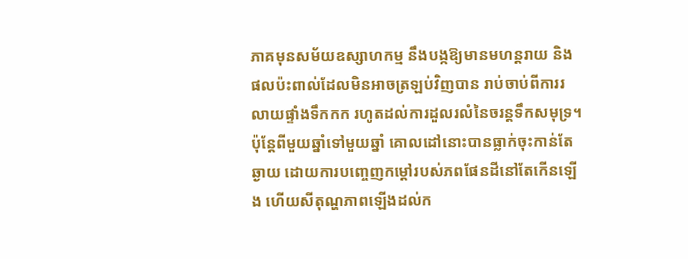ភាគមុនសម័យឧស្សាហកម្ម នឹងបង្កឱ្យមានមហន្តរាយ និងផលប៉ះពាល់ដែលមិនអាចត្រឡប់វិញបាន រាប់ចាប់ពីការរលាយផ្ទាំងទឹកកក រហូតដល់ការដួលរលំនៃចរន្តទឹកសមុទ្រ។ ប៉ុន្តែពីមួយឆ្នាំទៅមួយឆ្នាំ គោលដៅនោះបានធ្លាក់ចុះកាន់តែឆ្ងាយ ដោយការបញ្ចេញកម្ដៅរបស់ភពផែនដីនៅតែកើនឡើង ហើយសីតុណ្ហភាពឡើងដល់ក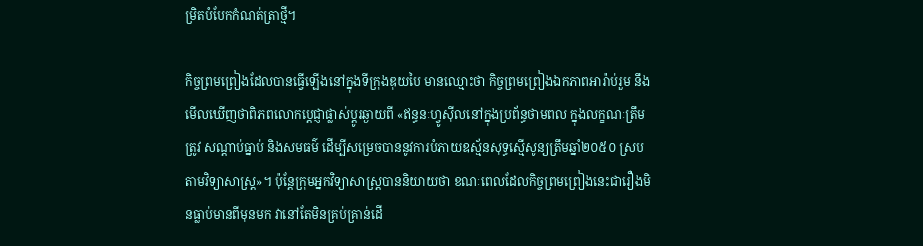ម្រិតបំបែកកំណត់ត្រាថ្មី។

កិច្ចព្រមព្រៀងដែលបានធ្វើឡើងនៅក្នុងទីក្រុងឌុយបៃ មានឈ្មោះថា កិច្ចព្រមព្រៀងឯកភាពអារ៉ាប់រួម នឹងមើលឃើញថាពិភពលោកប្តេជ្ញាផ្លាស់ប្តូរឆ្ងាយពី «ឥន្ធនៈហ្វូស៊ីលនៅក្នុងប្រព័ន្ធថាមពល ក្នុងលក្ខណៈត្រឹមត្រូវ សណ្តាប់ធ្នាប់ និងសមធម៌ ដើម្បីសម្រេចបាននូវការបំភាយឧស្ម័នសុទ្ធស្មើសូន្យត្រឹមឆ្នាំ២០៥០ ស្របតាមវិទ្យាសាស្ត្រ»។ ប៉ុន្តែក្រុមអ្នកវិទ្យាសាស្ត្របាននិយាយថា ខណៈពេលដែលកិច្ចព្រមព្រៀងនេះជារឿងមិនធ្លាប់មានពីមុនមក វានៅតែមិនគ្រប់គ្រាន់ដើ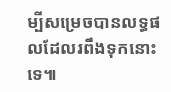ម្បីសម្រេចបានលទ្ធផលដែលរពឹងទុកនោះទេ៕